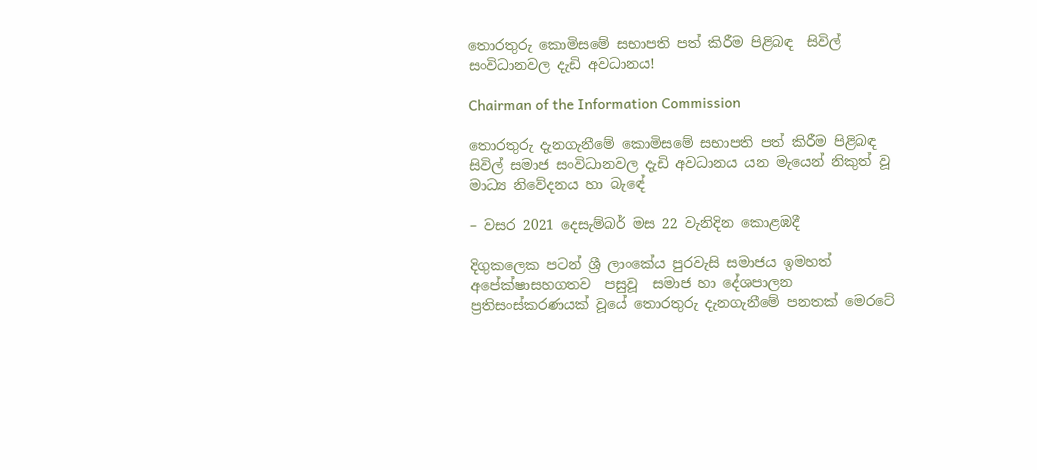තොරතුරු කොමිසමේ සභාපති පත් කිරීම පිළිබඳ  සිවිල් සංවිධානවල දැඩි අවධානය!

Chairman of the Information Commission

තොරතුරු දැනගැනීමේ කොමිසමේ සභාපති පත් කිරීම පිළිබඳ  සිවිල් සමාජ සංවිධානවල දැඩි අවධානය යන මැයෙන් නිකුත් වූ මාධ්‍ය නිවේදනය හා බැඳේ

– වසර 2021 දෙසැම්බර් මස 22 වැනිදින කොළඹදී

දිගුකලෙක පටන් ශ්‍රී ලාංකේය පුරවැසි සමාජය ඉමහත් අපේක්ෂාසහගතව  පසුවූ  සමාජ හා දේශපාලන ප්‍රතිසංස්කරණයක් වූයේ තොරතුරු දැනගැනීමේ පනතක් මෙරටේ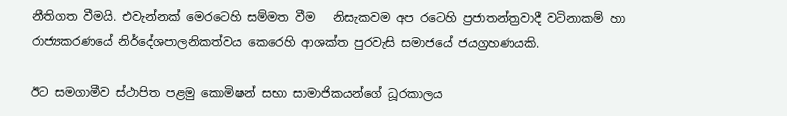නීතිගත වීමයි. එවැන්නක් මෙරටෙහි සම්මත වීම   නිසැකවම අප රටෙහි ප්‍රජාතන්ත්‍රවාදී වටිනාකම් හා රාජ්‍යකරණයේ නිර්දේශපාලනිකත්වය කෙරෙහි ආශක්ත පුරවැසි සමාජයේ ජයග්‍රහණයකි.

ඊට සමගාමීව ස්ථාපිත පළමු කොමිෂන් සභා සාමාජිකයන්ගේ ධූරකාලය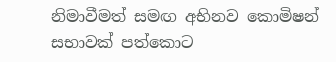නිමාවීමත් සමඟ අභිනව කොමිෂන් සභාවක් පත්කොට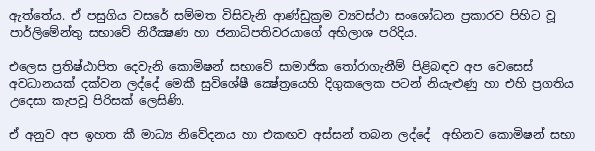ඇත්තේය. ඒ පසුගිය වසරේ සම්මත විසිවැනි ආණ්ඩුක්‍රම ව්‍යවස්ථා සංශෝධන ප්‍රකාරව පිහිට වූ පාර්ලිමේන්තු සභාවේ නිරීක්‍ෂණ හා ජනාධිපතිවරයාගේ අභිලාශ පරිදිය.

එලෙස ප්‍රතිෂ්ඨාපිත දෙවැනි කොමිෂන් සභාවේ සාමාජික තෝරාගැනීම් පිළිබඳව අප වෙසෙස් අවධානයක් දක්වන ලද්දේ මෙකී සුවිශේෂී ක්‍ෂේත්‍රයෙහි දිගුකලෙක පටන් නියැළුණු හා එහි ප්‍රගතිය උදෙසා කැපවූ පිරිසක් ලෙසිණි.

ඒ අනුව අප ඉහත කී මාධ්‍ය නිවේදනය හා එකඟව අස්සන් තබන ලද්දේ  අභිනව කොමිෂන් සභා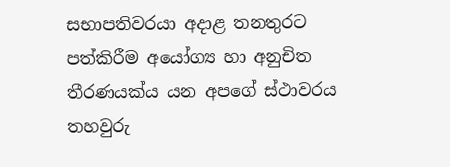සභාපතිවරයා අදාළ තනතුරට පත්කිරීම අයෝග්‍ය හා අනුචිත තීරණයක්ය යන අපගේ ස්ථාවරය තහවුරු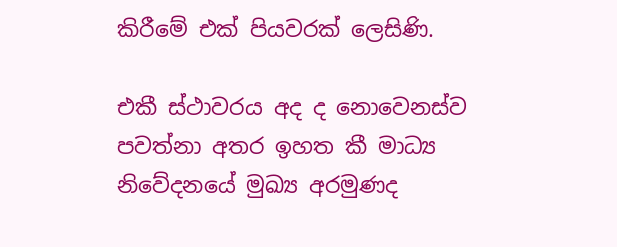කිරීමේ එක් පියවරක් ලෙසිණි.

එකී ස්ථාවරය අද ද නොවෙනස්ව පවත්නා අතර ඉහත කී මාධ්‍ය නිවේදනයේ මුඛ්‍ය අරමුණද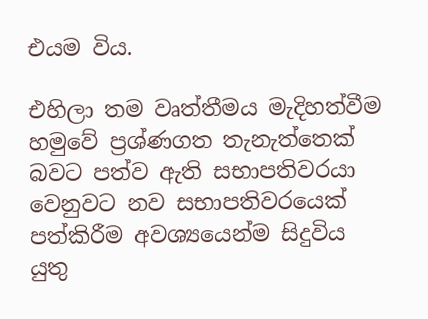එයම විය.

එහිලා තම වෘත්තීමය මැදිහත්වීම හමුවේ ප්‍රශ්ණගත තැනැත්තෙක් බවට පත්ව ඇති සභාපතිවරයා වෙනුවට නව සභාපතිවරයෙක් පත්කිරීම අවශ්‍යයෙන්ම සිදුවිය යුතු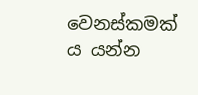වෙනස්කමක් ය යන්න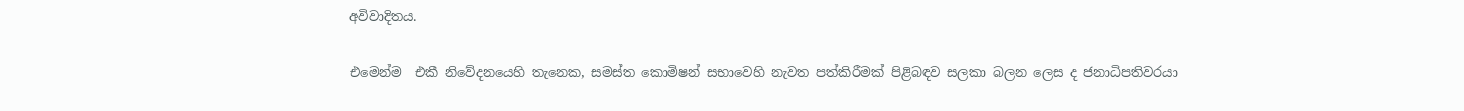අවිවාදිතය.

එමෙන්ම  එකී නිවේදනයෙහි තැනෙක, සමස්ත කොමිෂන් සභාවෙහි නැවත පත්කිරීමක් පිළිබඳව සලකා බලන ලෙස ද ජනාධිපතිවරයා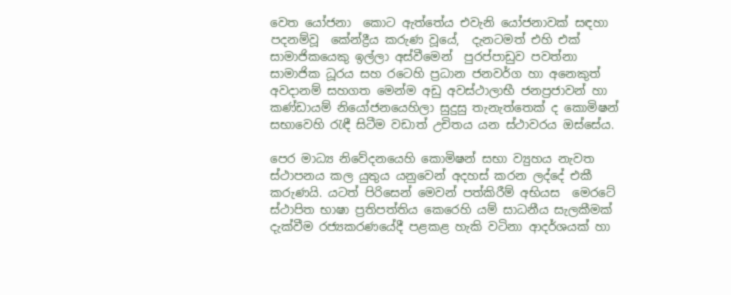වෙත යෝජනා  කොට ඇත්තේය එවැනි යෝජනාවක් සඳහා පදනම්වූ  කේන්ද්‍රීය කරුණ වූයේ,  දැනටමත් එහි එක් සාමාජිකයෙකු ඉල්ලා අස්වීමෙන්  පුරප්පාඩුව පවත්නා සාමාජික ධූරය සහ රටෙහි ප්‍රධාන ජනවර්ග හා අනෙකුත් අවදානම් සහගත මෙන්ම අඩු අවස්ථාලාභී ජනප්‍රජාවන් හා කණ්ඩායම් නියෝජනයෙහිලා සුදුසු තැනැත්තෙක් ද කොමිෂන් සභාවෙහි රැඳී සිටීම වඩාත් උචිතය යන ස්ථාවරය ඔස්සේය.

පෙර මාධ්‍ය නිවේදනයෙහි කොමිෂන් සභා ව්‍යුහය නැවත ස්ථාපනය කල යුතුය යනුවෙන් අදහස් කරන ලද්දේ එකී කරුණයි. යටත් පිරිසෙන් මෙවන් පත්කිරීම් අභියස  මෙරටේ ස්ථාපිත භාෂා ප්‍රතිපත්තිය කෙරෙහි යම් සාධනීය සැලකීමක් දැක්වීම රජ්‍යකරණයේදී පළකළ හැකි වටිනා ආදර්ශයක් හා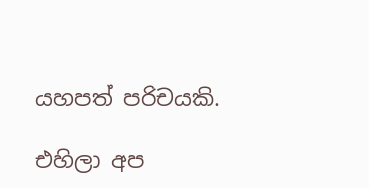යහපත් පරිචයකි.

එහිලා අප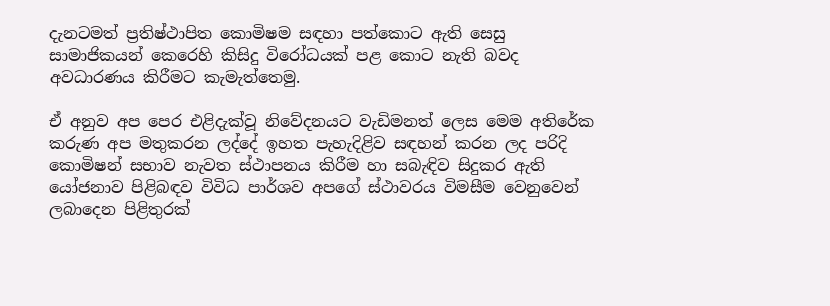දැනටමත් ප්‍රතිෂ්ථාපිත කොමිෂම සඳහා පත්කොට ඇති සෙසු සාමාජිකයන් කෙරෙහි කිසිදු විරෝධයක් පළ කොට නැති බවද අවධාරණය කිරීමට කැමැත්තෙමු.

ඒ අනුව අප පෙර එළිදැක්වූ නිවේදනයට වැඩිමනත් ලෙස මෙම අතිරේක කරුණ අප මතුකරන ලද්දේ ඉහත පැහැදිළිව සඳහන් කරන ලද පරිදි කොමිෂන් සභාව නැවත ස්ථාපනය කිරීම හා සබැඳිව සිදුකර ඇති යෝජනාව පිළිබඳව විවිධ පාර්ශව අපගේ ස්ථාවරය විමසීම වෙනුවෙන් ලබාදෙන පිළිතුරක්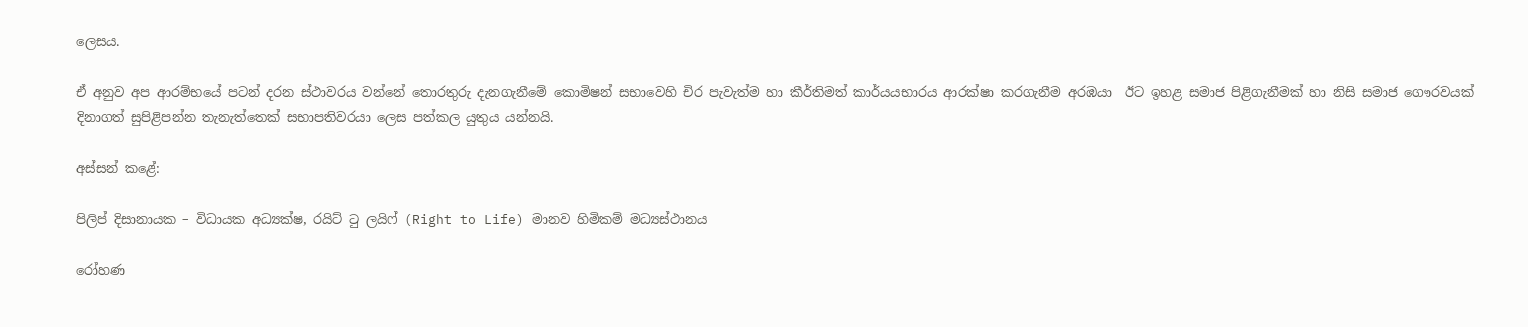ලෙසය.

ඒ අනුව අප ආරම්භයේ පටන් දරන ස්ථාවරය වන්නේ තොරතුරු දැනගැනීමේ කොමිෂන් සභාවෙහි චිර පැවැත්ම හා කීර්තිමත් කාර්යයභාරය ආරක්ෂා කරගැනීම අරඹයා  ඊට ඉහළ සමාජ පිළිගැනීමක් හා නිසි සමාජ ගෞරවයක් දිනාගත් සුපිළිපන්න තැනැත්තෙක් සභාපතිවරයා ලෙස පත්කල යුතුය යන්නයි.

අස්සන් කළේ:

පිලිප් දිසානායක – විධායක අධ්‍යක්ෂ, රයිට් ටු ලයිෆ් (Right to Life) මානව හිමිකම් මධ්‍යස්ථානය

රෝහණ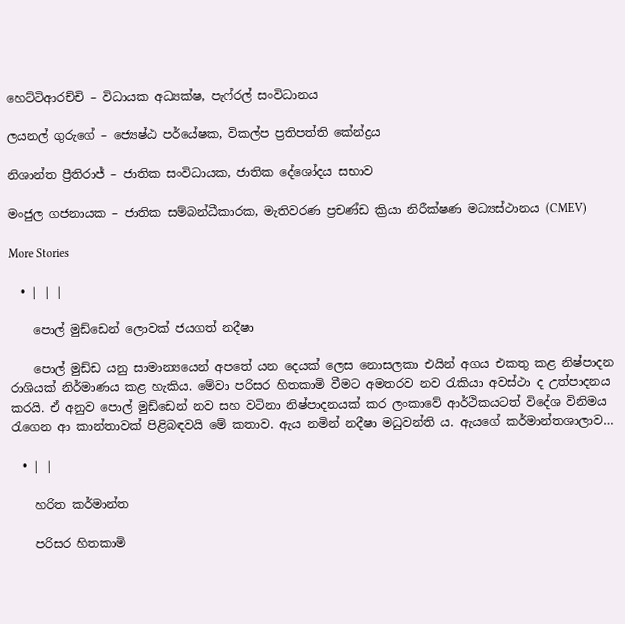හෙට්ටිආරච්චි – විධායක අධ්‍යක්ෂ, පැෆ්රල් සංවිධානය

ලයනල් ගුරුගේ – ජ්‍යෙෂ්ඨ පර්යේෂක, විකල්ප ප්‍රතිපත්ති කේන්ද්‍රය

නිශාන්ත ප්‍රීතිරාජ් – ජාතික සංවිධායක, ජාතික දේශෝදය සභාව

මංජුල ගජනායක – ජාතික සම්බන්ධීකාරක, මැතිවරණ ප්‍රචණ්ඩ ක්‍රියා නිරීක්ෂණ මධ්‍යස්ථානය (CMEV)

More Stories

  • | | |

    පොල් මුඩ්ඩෙන් ලොවක් ජයගත් නදීෂා

    පොල් මුඩ්ඩ යනු සාමාන්‍යයෙන් අපතේ යන දෙයක් ලෙස නොසලකා එයින් අගය එකතු කළ නිෂ්පාදන රාශියක් නිර්මාණය කළ හැකිය. මේවා පරිසර හිතකාමි වීමට අමතරව නව රැකියා අවස්ථා ද උත්පාදනය කරයි. ඒ අනුව පොල් මුඩ්ඩෙන් නව සහ වටිනා නිෂ්පාදනයක් කර ලංකාවේ ආර්ථිකයටත් විදේශ විනිමය රැගෙන ආ කාන්තාවක් පිළිබඳවයි මේ කතාව. ඇය නමින් නදීෂා මධුවන්ති ය. ඇයගේ කර්මාන්තශාලාව…

  • | |

    හරිත කර්මාන්ත

    පරිසර හිතකාමි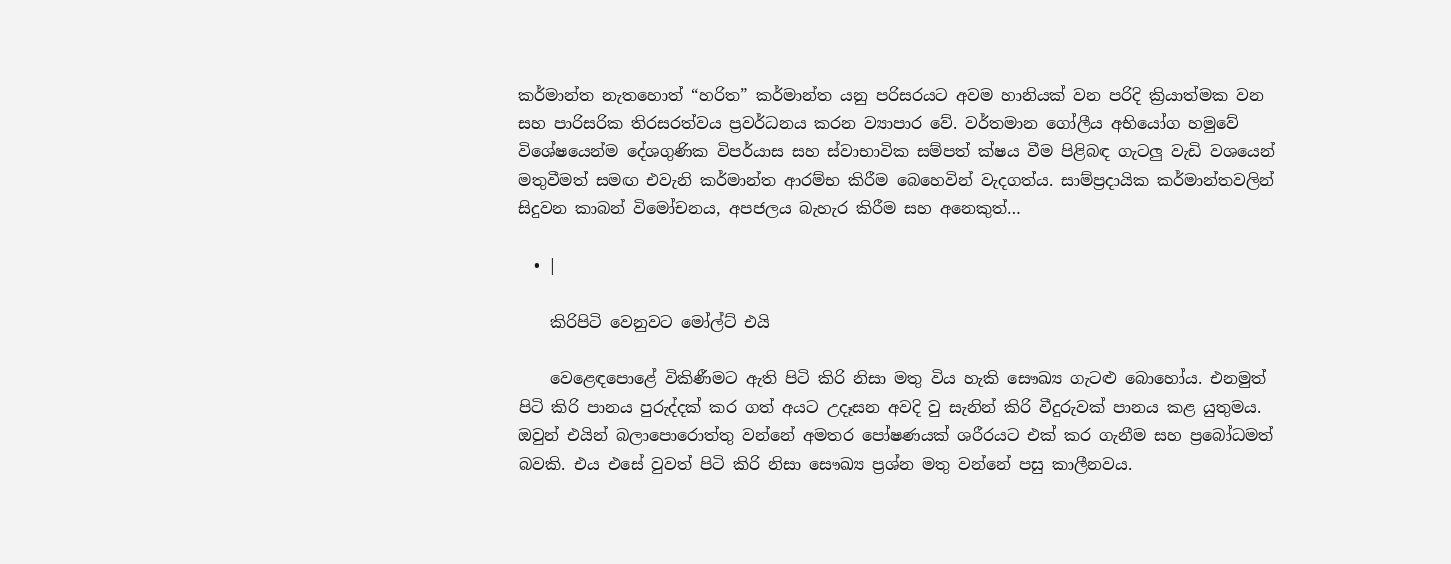කර්මාන්ත නැතහොත් “හරිත” කර්මාන්ත යනු පරිසරයට අවම හානියක් වන පරිදි ක්‍රියාත්මක වන සහ පාරිසරික තිරසරත්වය ප්‍රවර්ධනය කරන ව්‍යාපාර වේ. වර්තමාන ගෝලීය අභියෝග හමුවේ විශේෂයෙන්ම දේශගුණික විපර්යාස සහ ස්වාභාවික සම්පත් ක්ෂය වීම පිළිබඳ ගැටලු වැඩි වශයෙන් මතුවීමත් සමඟ එවැනි කර්මාන්ත ආරම්භ කිරීම බෙහෙවින් වැදගත්ය. සාම්ප්‍රදායික කර්මාන්තවලින් සිදුවන කාබන් විමෝචනය, අපජලය බැහැර කිරීම සහ අනෙකුත්…

  • |

    කිරිපිටි වෙනුවට මෝල්ට් එයි

    වෙළෙඳපොළේ විකිණීමට ඇති පිටි කිරි නිසා මතු විය හැකි සෞඛ්‍ය ගැටළු බොහෝය. එනමුත් පිටි කිරි පානය පුරුද්දක් කර ගත් අයට උදෑසන අවදි වු සැනින් කිරි වීදුරුවක් පානය කළ යුතුමය. ඔවුන් එයින් බලාපොරොත්තු වන්නේ අමතර පෝෂණයක් ශරීරයට එක් කර ගැනීම සහ ප්‍රබෝධමත් බවකි. එය එසේ වුවත් පිටි කිරි නිසා සෞඛ්‍ය ප්‍රශ්න මතු වන්නේ පසු කාලීනවය.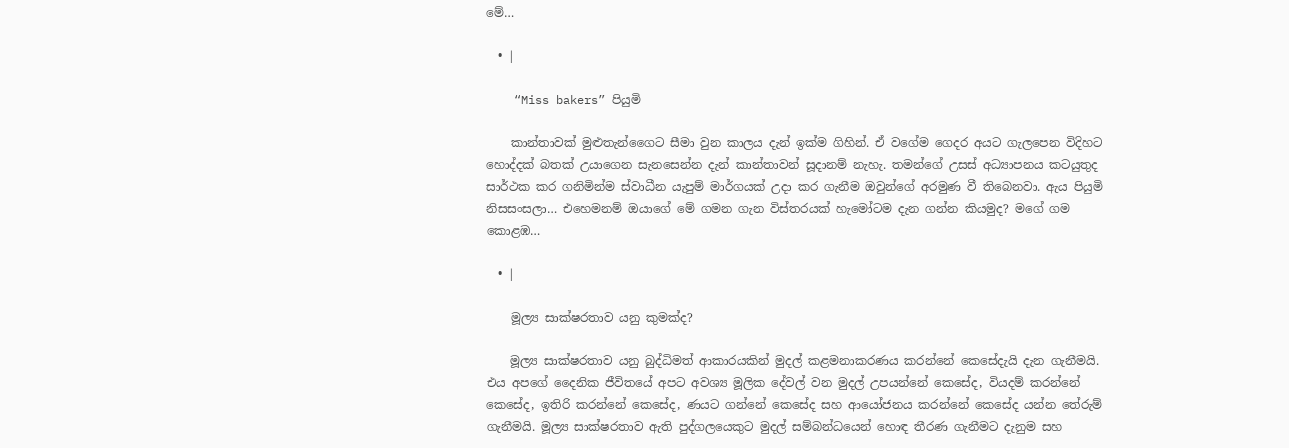මේ…

  • |

    “Miss bakers” පියුමි

    කාන්තාවක් මුළුතැන්ගෛට සීමා වුන කාලය දැන් ඉක්ම ගිහින්. ඒ වගේම ගෙදර අයට ගැලපෙන විදිහට හොද්දක් බතක් උයාගෙන සැනසෙන්න දැන් කාන්තාවන් සූදානම් නැහැ. තමන්ගේ උසස් අධ්‍යාපනය කටයුතුද සාර්ථක කර ගනිමින්ම ස්වාධීන යැපුම් මාර්ගයක් උදා කර ගැනීම ඔවුන්ගේ අරමුණ වී තිබෙනවා. ඇය පියුමි නිසසංසලා… එහෙමනම් ඔයාගේ මේ ගමන ගැන විස්තරයක් හැමෝටම දැන ගන්න කියමුද? මගේ ගම කොළඹ…

  • |

    මූල්‍ය සාක්ෂරතාව යනු කුමක්ද?

    මූල්‍ය සාක්ෂරතාව යනු බුද්ධිමත් ආකාරයකින් මුදල් කළමනාකරණය කරන්නේ කෙසේදැයි දැන ගැනීමයි. එය අපගේ දෛනික ජීවිතයේ අපට අවශ්‍ය මූලික දේවල් වන මුදල් උපයන්නේ කෙසේද, වියදම් කරන්නේ කෙසේද, ඉතිරි කරන්නේ කෙසේද, ණයට ගන්නේ කෙසේද සහ ආයෝජනය කරන්නේ කෙසේද යන්න තේරුම් ගැනීමයි. මූල්‍ය සාක්ෂරතාව ඇති පුද්ගලයෙකුට මුදල් සම්බන්ධයෙන් හොඳ තීරණ ගැනීමට දැනුම සහ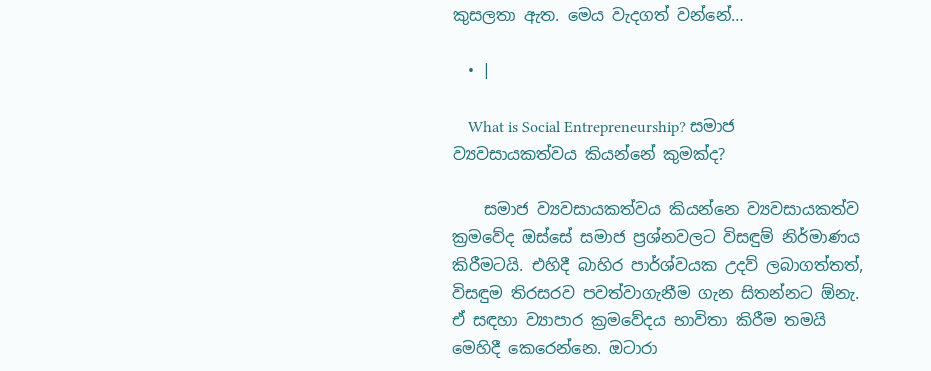කුසලතා ඇත. මෙය වැදගත් වන්නේ…

  • |

    What is Social Entrepreneurship? සමාජ ව්‍යවසායකත්වය කියන්නේ කුමක්ද?

    සමාජ ව්‍යවසායකත්වය කියන්නෙ ව්‍යවසායකත්ව ක්‍රමවේද ඔස්සේ සමාජ ප්‍රශ්නවලට විසඳුම් නිර්මාණය කිරීමටයි. එහිදී බාහිර පාර්ශ්වයක උදව් ලබාගත්තත්, විසඳුම තිරසරව පවත්වාගැනීම ගැන සිතන්නට ඕනැ. ඒ සඳහා ව්‍යාපාර ක්‍රමවේදය භාවිතා කිරීම තමයි මෙහිදී කෙරෙන්නෙ. ඔටාරා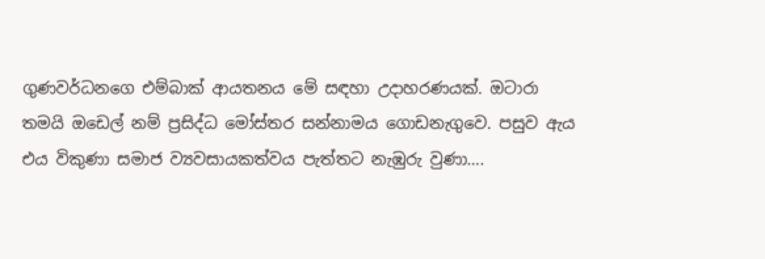ගුණවර්ධනගෙ එම්බාක් ආයතනය මේ සඳහා උදාහරණයක්. ඔටාරා තමයි ඔඩෙල් නම් ප්‍රසිද්ධ මෝස්තර සන්නාමය ගොඩනැගුවෙ. පසුව ඇය එය විකුණා සමාජ ව්‍යවසායකත්වය පැත්තට නැඹුරු වුණා….